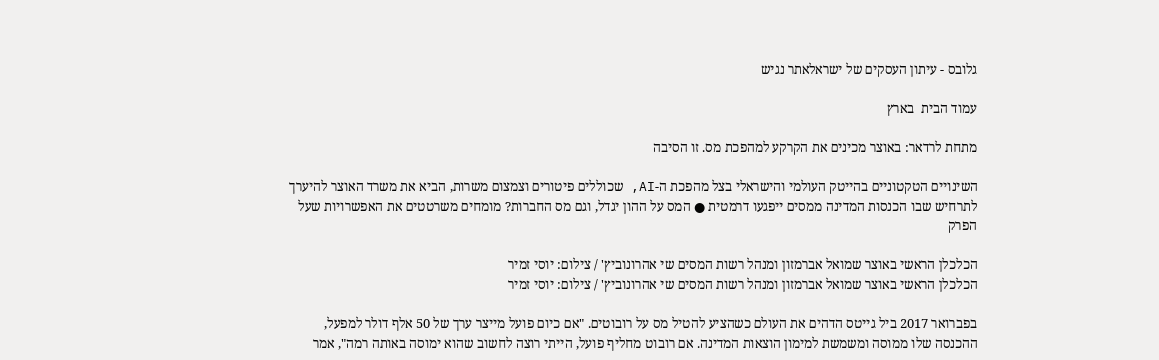גלובס - עיתון העסקים של ישראלאתר נגיש

עמוד הבית  בארץ

מתחת לרדאר: באוצר מכינים את הקרקע למהפכת מס. זו הסיבה

השינויים הטקטוניים בהייטק העולמי והישראלי בצל מהפכת ה-AI, שכוללים פיטורים וצמצום משרות, הביא את משרד האוצר להיערך לתרחיש שבו הכנסות המדינה ממסים ייפגעו דרמטית ● המס על ההון יגדל, וגם מס החברות? מומחים משרטטים את האפשרויות שעל הפרק

הכלכלן הראשי באוצר שמואל אברמזון ומנהל רשות המסים שי אהרונוביץ' / צילום: יוסי זמיר
הכלכלן הראשי באוצר שמואל אברמזון ומנהל רשות המסים שי אהרונוביץ' / צילום: יוסי זמיר

בפברואר 2017 ביל גייטס הדהים את העולם כשהציע להטיל מס על רובוטים. "אם כיום פועל מייצר ערך של 50 אלף דולר למפעל, ההכנסה שלו ממוסה ומשמשת למימון הוצאות המדינה. אם רובוט מחליף פועל, הייתי רוצה לחשוב שהוא ימוסה באותה רמה", אמר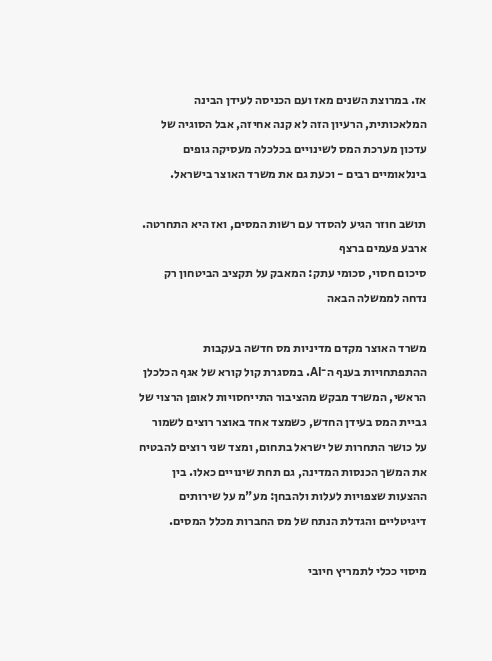אז. במרוצת השנים מאז ועם הכניסה לעידן הבינה המלאכותית, הרעיון הזה לא קנה אחיזה, אבל הסוגיה של עדכון מערכת המס לשינויים בכלכלה מעסיקה גופים בינלאומיים רבים - וכעת גם את משרד האוצר בישראל.

תושב חוזר הגיע להסדר עם רשות המסים, ואז היא התחרטה. ארבע פעמים ברצף
סיכום חסוי, סכומי עתק: המאבק על תקציב הביטחון רק נדחה לממשלה הבאה

משרד האוצר מקדם מדיניות מס חדשה בעקבות ההתפתחויות בענף ה־AI. במסגרת קול קורא של אגף הכלכלן הראשי, המשרד מבקש מהציבור התייחסויות לאופן הרצוי של גביית המס בעידן החדש, כשמצד אחד באוצר רוצים לשמור על כושר התחרות של ישראל בתחום, ומצד שני רוצים להבטיח את המשך הכנסות המדינה, גם תחת שינויים כאלו. בין ההצעות שצפויות לעלות ולהבחן: מע"מ על שירותים דיגיטליים והגדלת הנתח של מס החברות מכלל המסים.

מיסוי ככלי לתמריץ חיובי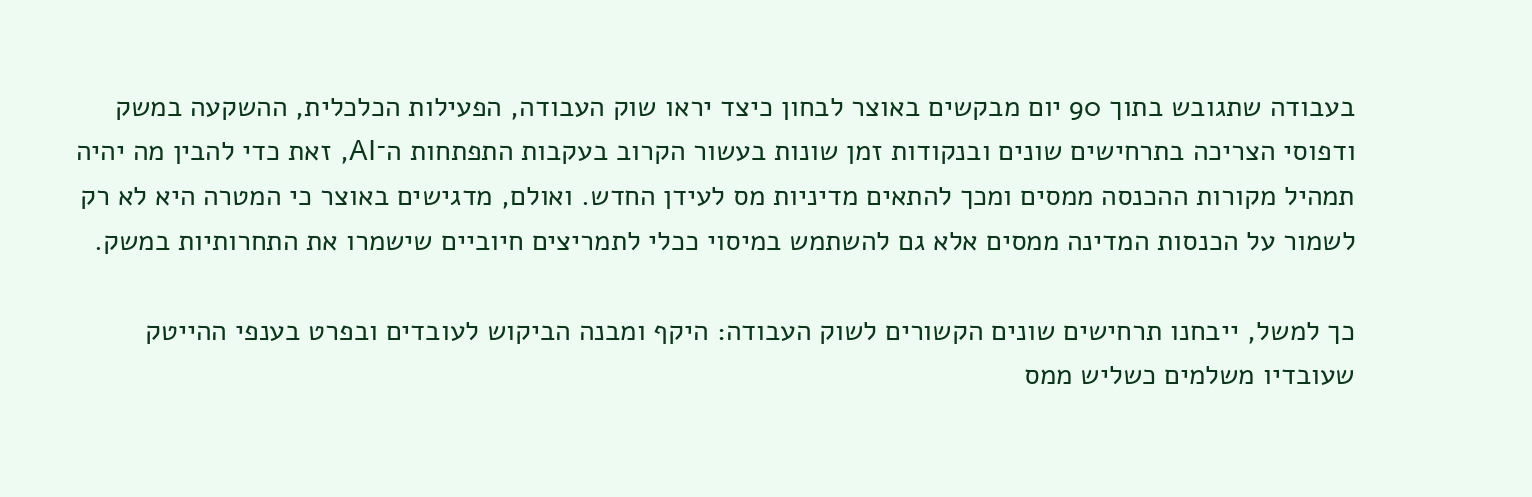בעבודה שתגובש בתוך 90 יום מבקשים באוצר לבחון כיצד יראו שוק העבודה, הפעילות הכלכלית, ההשקעה במשק ודפוסי הצריכה בתרחישים שונים ובנקודות זמן שונות בעשור הקרוב בעקבות התפתחות ה־AI, זאת כדי להבין מה יהיה תמהיל מקורות ההכנסה ממסים ומכך להתאים מדיניות מס לעידן החדש. ואולם, מדגישים באוצר כי המטרה היא לא רק לשמור על הכנסות המדינה ממסים אלא גם להשתמש במיסוי ככלי לתמריצים חיוביים שישמרו את התחרותיות במשק.

כך למשל, ייבחנו תרחישים שונים הקשורים לשוק העבודה: היקף ומבנה הביקוש לעובדים ובפרט בענפי ההייטק שעובדיו משלמים כשליש ממס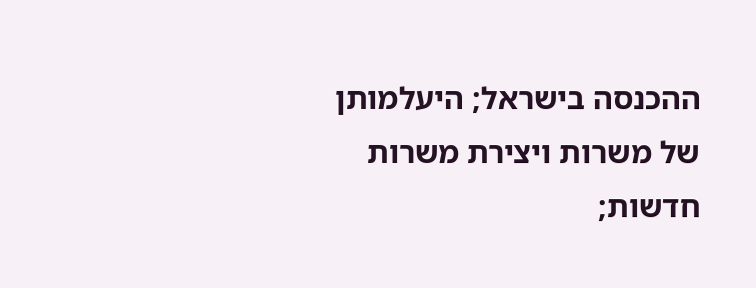ההכנסה בישראל; היעלמותן של משרות ויצירת משרות חדשות;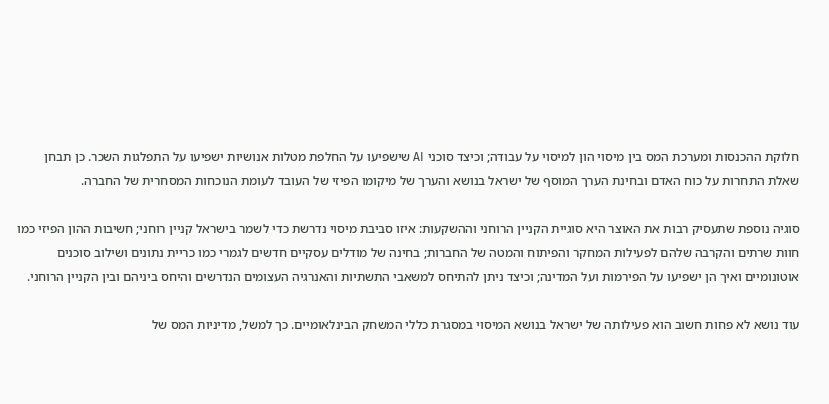חלוקת ההכנסות ומערכת המס בין מיסוי הון למיסוי על עבודה; וכיצד סוכני AI שישפיעו על החלפת מטלות אנושיות ישפיעו על התפלגות השכר. כן תבחן שאלת התחרות על כוח האדם ובחינת הערך המוסף של ישראל בנושא והערך של מיקומו הפיזי של העובד לעומת הנוכחות המסחרית של החברה.

סוגיה נוספת שתעסיק רבות את האוצר היא סוגיית הקניין הרוחני וההשקעות: איזו סביבת מיסוי נדרשת כדי לשמר בישראל קניין רוחני; חשיבות ההון הפיזי כמו חוות שרתים והקרבה שלהם לפעילות המחקר והפיתוח והמטה של החברות; בחינה של מודלים עסקיים חדשים לגמרי כמו כריית נתונים ושילוב סוכנים אוטונומיים ואיך הן ישפיעו על הפירמות ועל המדינה; וכיצד ניתן להתיחס למשאבי התשתיות והאנרגיה העצומים הנדרשים והיחס ביניהם ובין הקניין הרוחני.

עוד נושא לא פחות חשוב הוא פעילותה של ישראל בנושא המיסוי במסגרת כללי המשחק הבינלאומיים. כך למשל, מדיניות המס של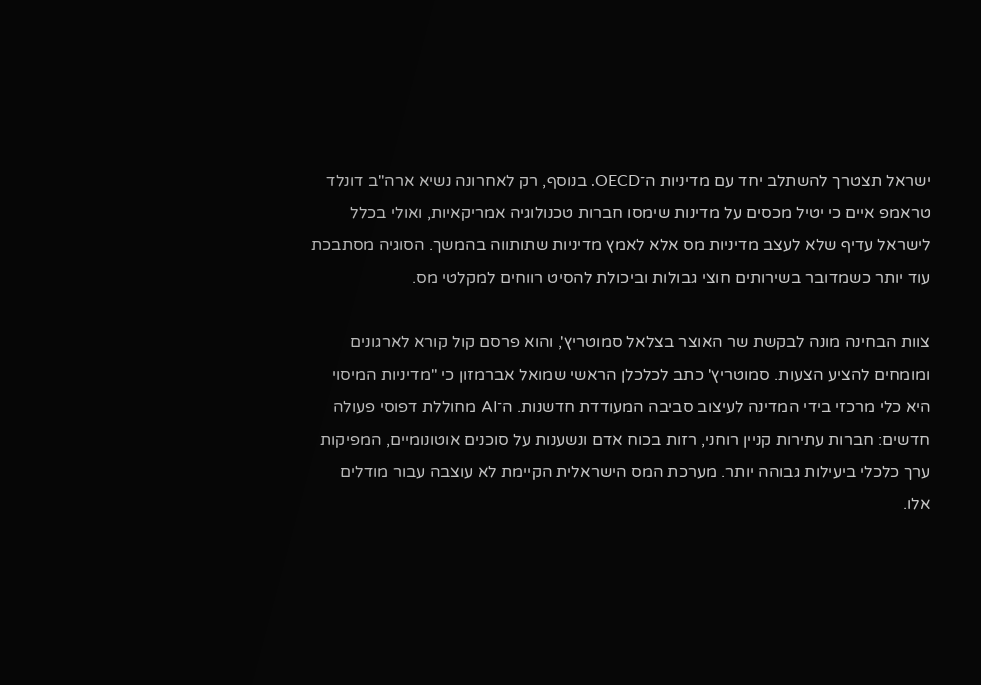ישראל תצטרך להשתלב יחד עם מדיניות ה־OECD. בנוסף, רק לאחרונה נשיא ארה"ב דונלד טראמפ איים כי יטיל מכסים על מדינות שימסו חברות טכנולוגיה אמריקאיות, ואולי בכלל לישראל עדיף שלא לעצב מדיניות מס אלא לאמץ מדיניות שתותווה בהמשך. הסוגיה מסתבכת עוד יותר כשמדובר בשירותים חוצי גבולות וביכולת להסיט רווחים למקלטי מס.

צוות הבחינה מונה לבקשת שר האוצר בצלאל סמוטריץ', והוא פרסם קול קורא לארגונים ומומחים להציע הצעות. סמוטריץ' כתב לכלכלן הראשי שמואל אברמזון כי "מדיניות המיסוי היא כלי מרכזי בידי המדינה לעיצוב סביבה המעודדת חדשנות. ה־AI מחוללת דפוסי פעולה חדשים: חברות עתירות קניין רוחני, רזות בכוח אדם ונשענות על סוכנים אוטונומיים, המפיקות ערך כלכלי ביעילות גבוהה יותר. מערכת המס הישראלית הקיימת לא עוצבה עבור מודלים אלו.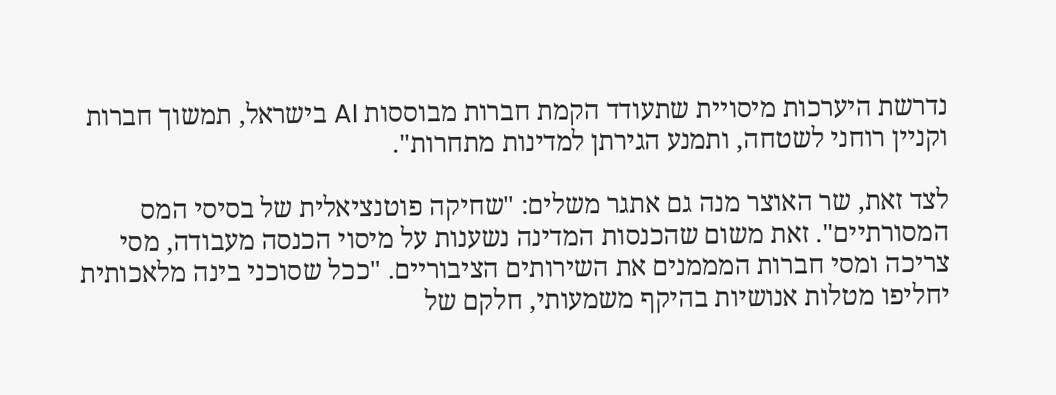נדרשת היערכות מיסויית שתעודד הקמת חברות מבוססות AI בישראל, תמשוך חברות וקניין רוחני לשטחה, ותמנע הגירתן למדינות מתחרות".

לצד זאת, שר האוצר מנה גם אתגר משלים: "שחיקה פוטנציאלית של בסיסי המס המסורתיים". זאת משום שהכנסות המדינה נשענות על מיסוי הכנסה מעבודה, מסי צריכה ומסי חברות המממנים את השירותים הציבוריים. "ככל שסוכני בינה מלאכותית יחליפו מטלות אנושיות בהיקף משמעותי, חלקם של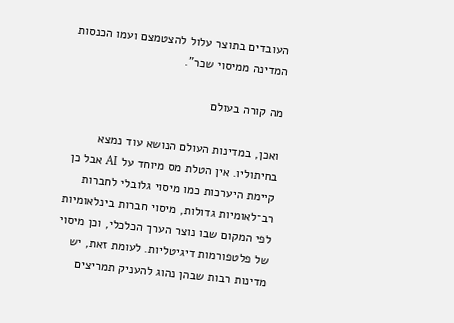העובדים בתוצר עלול להצטמצם ועמו הכנסות המדינה ממיסוי שכר".

מה קורה בעולם

ואכן, במדינות העולם הנושא עוד נמצא בחיתוליו. אין הטלת מס מיוחד על AI אבל כן קיימת היערכות כמו מיסוי גלובלי לחברות רב־לאומיות גדולות, מיסוי חברות בינלאומיות לפי המקום שבו נוצר הערך הכלכלי, וכן מיסוי של פלטפורמות דיגיטליות. לעומת זאת, יש מדינות רבות שבהן נהוג להעניק תמריצים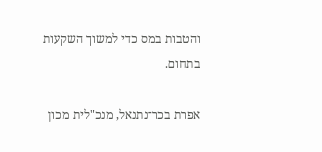והטבות במס כדי למשוך השקעות בתחום.

אפרת בכר־נתנאל, מנכ"לית מכון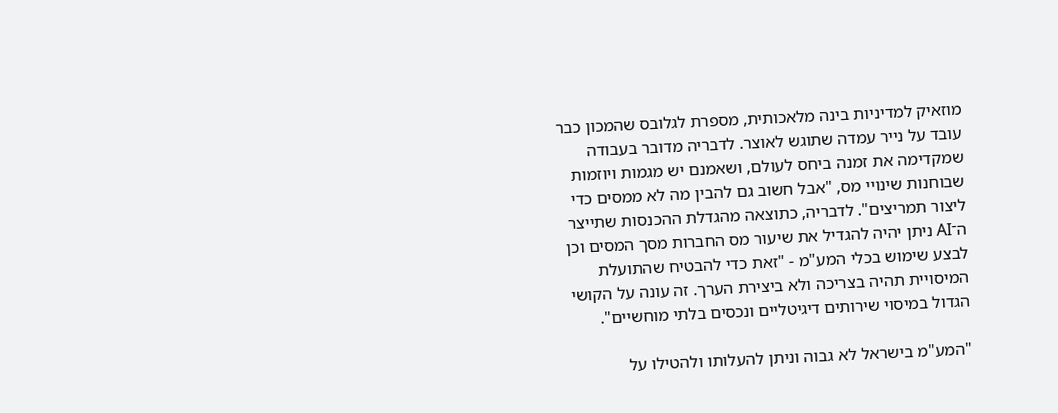מוזאיק למדיניות בינה מלאכותית, מספרת לגלובס שהמכון כבר עובד על נייר עמדה שתוגש לאוצר. לדבריה מדובר בעבודה שמקדימה את זמנה ביחס לעולם, ושאמנם יש מגמות ויוזמות שבוחנות שינויי מס, "אבל חשוב גם להבין מה לא ממסים כדי ליצור תמריצים". לדבריה, כתוצאה מהגדלת ההכנסות שתייצר ה־AI ניתן יהיה להגדיל את שיעור מס החברות מסך המסים וכן לבצע שימוש בכלי המע"מ - "זאת כדי להבטיח שהתועלת המיסויית תהיה בצריכה ולא ביצירת הערך. זה עונה על הקושי הגדול במיסוי שירותים דיגיטליים ונכסים בלתי מוחשיים".

"המע"מ בישראל לא גבוה וניתן להעלותו ולהטילו על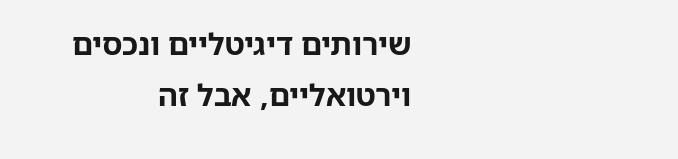שירותים דיגיטליים ונכסים וירטואליים, אבל זה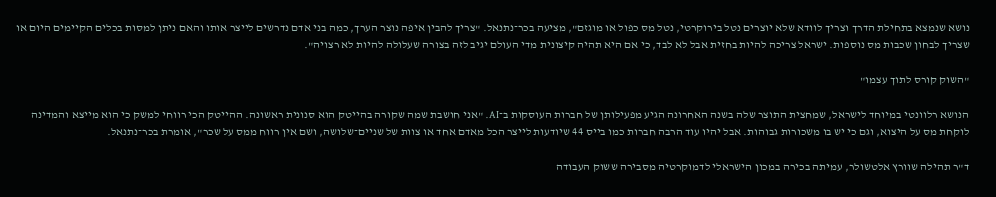נושא שנמצא בתחילת הדרך וצריך לוודא שלא יוצרים נטל בירוקרטי, נטל מס כפול או מוגזם", מציעה בכר־נתנאל. "צריך להבין איפה נוצר הערך, כמה בני אדם נדרשים לייצר אותו והאם ניתן למסות בכלים הקיימים היום או שצריך לבחון שכבות מס נוספות. ישראל צריכה להיות בחזית אבל לא לבד, כי אם היא תהיה קיצונית מדי העולם יגיב לזה בצורה שעלולה להיות לא רצויה".

"השוק קורס לתוך עצמו"

הנושא רלוונטי במיוחד לישראל, שמחצית התוצר שלה בשנה האחרונה הגיע מפעילותן של חברות העוסקות ב־AI. "אני חושבת שמה שקורה בהייטק הוא סנונית ראשונה. ההייטק הכי רווחי למשק כי הוא מייצא והמדינה לוקחת מס על היצוא, וגם כי יש בו משכורות גבוהות. אבל יהיו עוד הרבה חברות כמו בייס 44 שיודעות לייצר הכל מאדם אחד או צוות של שניים־שלושה, ושם אין רווח ממס על שכר", אומרת בכר־נתנאל.

ד"ר תהילה שוורץ אלטשולר, עמיתה בכירה במכון הישראלי לדמוקרטיה מסבירה ששוק העבודה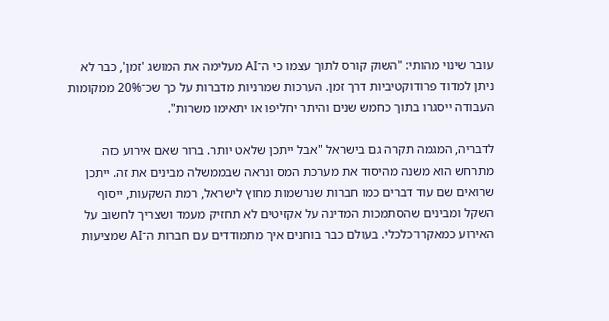עובר שינוי מהותי: "השוק קורס לתוך עצמו כי ה־AI מעלימה את המושג 'זמן', כבר לא ניתן למדוד פרודוקטיביות דרך זמן. הערכות שמרניות מדברות על כך שכ־20% ממקומות העבודה ייסגרו בתוך כחמש שנים והיתר יחליפו או יתאימו משרות".

לדבריה, המגמה תקרה גם בישראל "אבל ייתכן שלאט יותר. ברור שאם אירוע כזה מתרחש הוא משנה מהיסוד את מערכת המס ונראה שבממשלה מבינים את זה. ייתכן שרואים שם עוד דברים כמו חברות שנרשמות מחוץ לישראל, רמת השקעות, ייסוף השקל ומבינים שהסתמכות המדינה על אקזיטים לא תחזיק מעמד ושצריך לחשוב על האירוע כמאקרו־כלכלי. בעולם כבר בוחנים איך מתמודדים עם חברות ה־AI שמציעות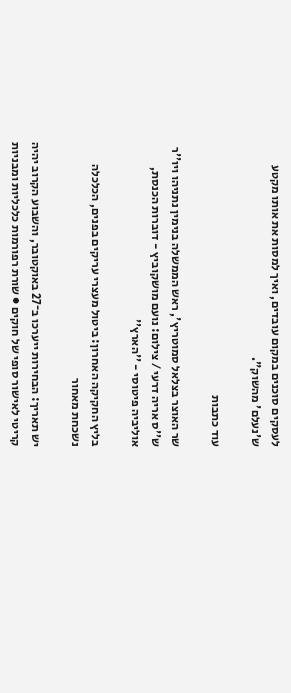לעסקים סוכנים במקום עובדים, ואיך למסות את אותו מקטע ש'נעלם' מהשוק".

עוד כתבות

שר האוצר בצלאל סמוטריץ', ראש הממשלה בנימין נתניהו ויו''ר ש''ס אריה דרעי / צילום: נועם מושקוביץ - דוברות הכנסת, אוליביה פיטוסי - ''הארץ''

בליץ החקיקה האחרון: ביטול מעצרי עריקים בפנים, הכלכלה נשכחת מאחור

יש תאריך: הבחירות ייערכו ב־27 באוקטובר, והשבוע הקרוב יהיה קריטי לאישור סופי של חוקים ● שורת רפורמות כלכליות ומבניות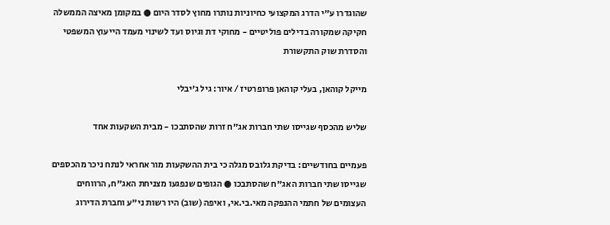שהוגדרו ע"י הדרג המקצועי כחיוניות נותרו מחוץ לסדר היום ● במקומן מאיצה הממשלה חקיקה שמקורה בדילים פוליטיים - מחוקי דת וגיוס ועד לשינוי מעמד הייעוץ המשפטי והסדרת שוק התקשורת

מייקל קוהאן, בעלי קוהאן פרופרטיז / איור: גיל ג'יבלי

שליש מהכסף שגייסו שתי חברות אג"ח זרות שהסתבכו - מבית השקעות אחד

פעמיים בחודשיים: בדיקת גלובס מגלה כי בית ההשקעות מור אחראי לנתח ניכר מהכספים שגייסו שתי חברות האג"ח שהסתבכו ● הגופים שנפגעו מצניחת האג"ח, הרווחים העצומים של חתמי ההנפקה מאי.בי.אי, ואיפה (שוב) היו רשות ני"ע וחברת הדירוג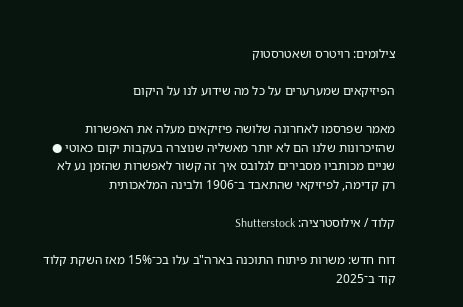צילומים: רויטרס ושאטרסטוק

הפיזיקאים שמערערים על כל מה שידוע לנו על היקום

מאמר שפרסמו לאחרונה שלושה פיזיקאים מעלה את האפשרות שהזיכרונות שלנו הם לא יותר מאשליה שנוצרה בעקבות יקום כאוטי ● שניים מכותביו מסבירים לגלובס איך זה קשור לאפשרות שהזמן נע לא רק קדימה, לפיזיקאי שהתאבד ב־1906 ולבינה המלאכותית

קלוד / אילוסטרציה: Shutterstock

דוח חדש: משרות פיתוח התוכנה בארה"ב עלו בכ־15% מאז השקת קלוד קוד ב־2025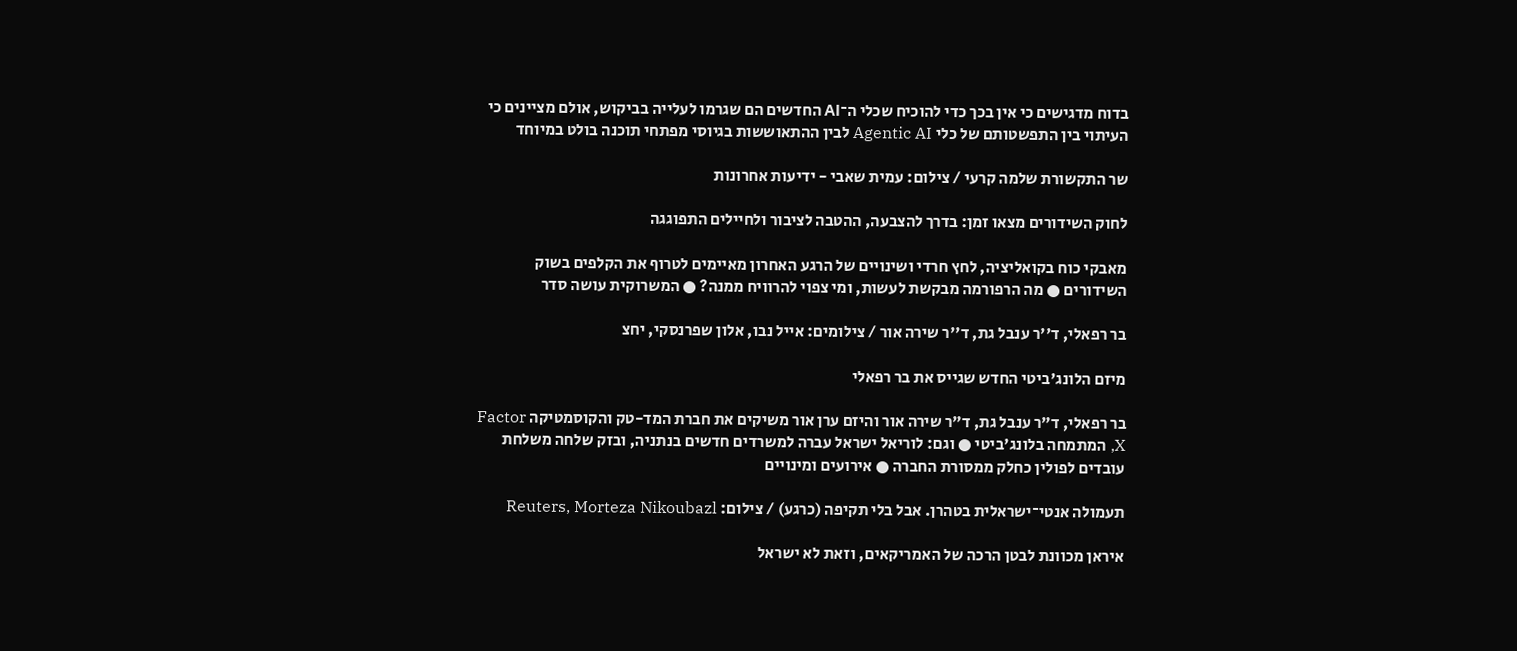בדוח מדגישים כי אין בכך כדי להוכיח שכלי ה־AI החדשים הם שגרמו לעלייה בביקוש, אולם מציינים כי העיתוי בין התפשטותם של כלי Agentic AI לבין ההתאוששות בגיוסי מפתחי תוכנה בולט במיוחד

שר התקשורת שלמה קרעי / צילום: עמית שאבי - ידיעות אחרונות

לחוק השידורים מצאו זמן: בדרך להצבעה, ההטבה לציבור ולחיילים התפוגגה

מאבקי כוח בקואליציה, לחץ חרדי ושינויים של הרגע האחרון מאיימים לטרוף את הקלפים בשוק השידורים ● מה הרפורמה מבקשת לעשות, ומי צפוי להרוויח ממנה? ● המשרוקית עושה סדר

בר רפאלי, ד''ר ענבל גת, ד''ר שירה אור / צילומים: אייל נבו, אלון שפרנסקי, יחצ

מיזם הלונג'ביטי החדש שגייס את בר רפאלי

בר רפאלי, ד"ר ענבל גת, ד"ר שירה אור והיזם ערן אור משיקים את חברת המד-טק והקוסמטיקה Factor X, המתמחה בלונג'ביטי ● וגם: לוריאל ישראל עברה למשרדים חדשים בנתניה, ובזק שלחה משלחת עובדים לפולין כחלק ממסורת החברה ● אירועים ומינויים

תעמולה אנטי־ישראלית בטהרן. אבל בלי תקיפה (כרגע) / צילום: Reuters, Morteza Nikoubazl

איראן מכוונת לבטן הרכה של האמריקאים, וזאת לא ישראל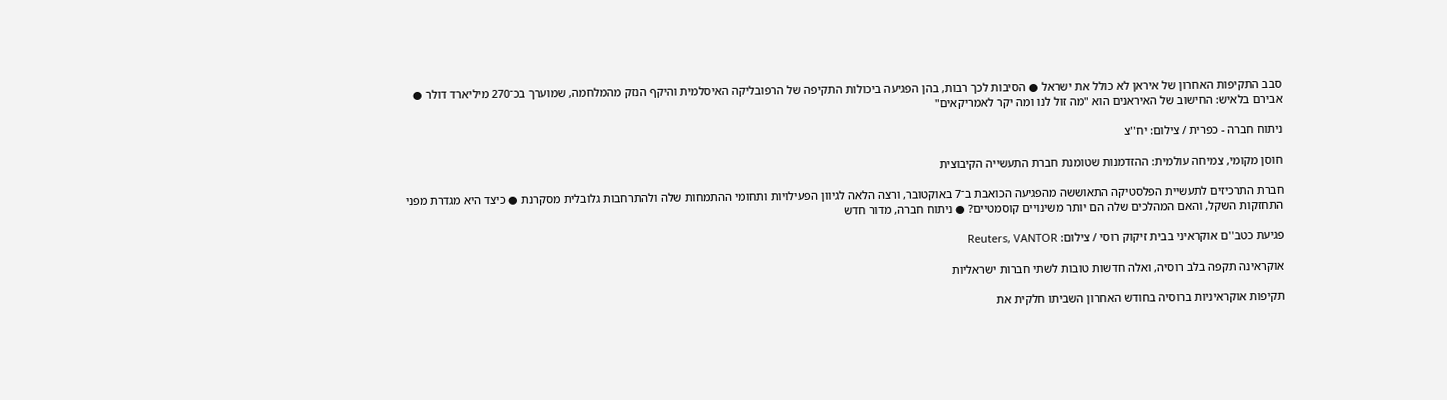סבב התקיפות האחרון של איראן לא כולל את ישראל ● הסיבות לכך רבות, בהן הפגיעה ביכולות התקיפה של הרפובליקה האיסלמית והיקף הנזק מהמלחמה, שמוערך בכ־270 מיליארד דולר ● אבירם בלאיש: החישוב של האיראנים הוא "מה זול לנו ומה יקר לאמריקאים"

ניתוח חברה - כפרית / צילום: יח''צ

חוסן מקומי, צמיחה עולמית: ההזדמנות שטומנת חברת התעשייה הקיבוצית

חברת התרכיזים לתעשיית הפלסטיקה התאוששה מהפגיעה הכואבת ב־7 באוקטובר, ורצה הלאה לגיוון הפעילויות ותחומי ההתמחות שלה ולהתרחבות גלובלית מסקרנת ● כיצד היא מגדרת מפני התחזקות השקל, והאם המהלכים שלה הם יותר משינויים קוסמטיים? ● ניתוח חברה, מדור חדש

פגיעת כטב''ם אוקראיני בבית זיקוק רוסי / צילום: Reuters, VANTOR

אוקראינה תקפה בלב רוסיה, ואלה חדשות טובות לשתי חברות ישראליות

תקיפות אוקראיניות ברוסיה בחודש האחרון השביתו חלקית את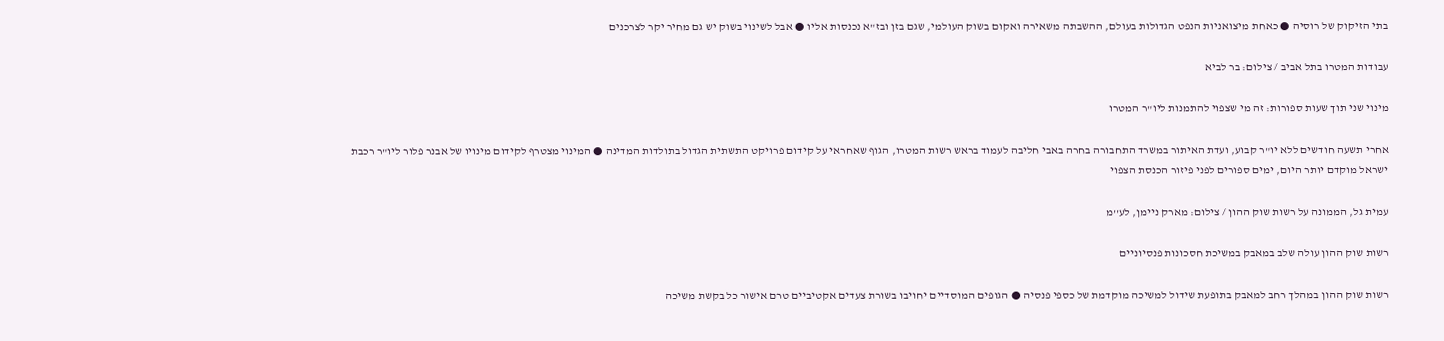בתי הזיקוק של רוסיה ● כאחת מיצואניות הנפט הגדולות בעולם, ההשבתה משאירה ואקום בשוק העולמי, שגם בזן ובז"א נכנסות אליו ● אבל לשינוי בשוק יש גם מחיר יקר לצרכנים

עבודות המטרו בתל אביב / צילום: בר לביא

מינוי שני תוך שעות ספורות: זה מי שצפוי להתמנות ליו"ר המטרו

אחרי תשעה חודשים ללא יו"ר קבוע, ועדת האיתור במשרד התחבורה בחרה באבי חליבה לעמוד בראש רשות המטרו, הגוף שאחראי על קידום פרויקט התשתית הגדול בתולדות המדינה ● המינוי מצטרף לקידום מינויו של אבנר פלור ליו"ר רכבת ישראל מוקדם יותר היום, ימים ספורים לפני פיזור הכנסת הצפוי

עמית גל, הממונה על רשות שוק ההון / צילום: מארק ניימן, לע''מ

רשות שוק ההון עולה שלב במאבק במשיכת חסכונות פנסיוניים

רשות שוק ההון במהלך רחב למאבק בתופעת שידול למשיכה מוקדמת של כספי פנסיה ● הגופים המוסדיים יחויבו בשורת צעדים אקטיביים טרם אישור כל בקשת משיכה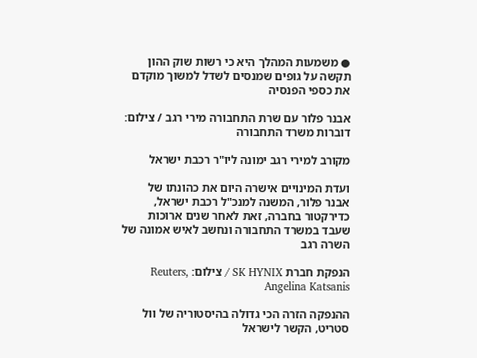● משמעות המהלך היא כי רשות שוק ההון תקשה על גופים שמנסים לשדל למשוך מוקדם את כספי הפנסיה

אבנר פלור עם שרת התחבורה מירי רגב / צילום: דוברות משרד התחבורה

מקורב למירי רגב ימונה ליו"ר רכבת ישראל

ועדת המינויים אישרה היום את כהונתו של אבנר פלור, המשנה למנכ"ל רכבת ישראל, כדירקטור בחברה, זאת לאחר שנים ארוכות שעבד במשרד התחבורה ונחשב לאיש אמונה של השרה רגב

הנפקת חברת SK HYNIX / צילום: Reuters, Angelina Katsanis

ההנפקה הזרה הכי גדולה בהיסטוריה של וול סטריט, הקשר לישראל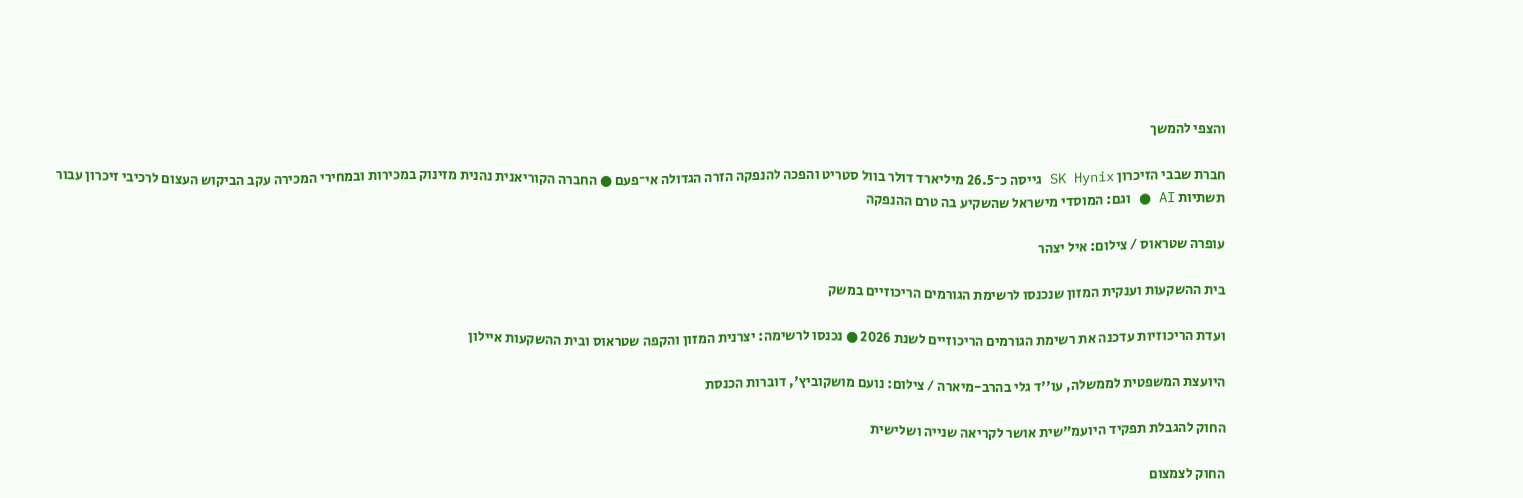והצפי להמשך

חברת שבבי הזיכרון SK Hynix גייסה כ־26.5 מיליארד דולר בוול סטריט והפכה להנפקה הזרה הגדולה אי־פעם ● החברה הקוריאנית נהנית מזינוק במכירות ובמחירי המכירה עקב הביקוש העצום לרכיבי זיכרון עבור תשתיות AI ● וגם: המוסדי מישראל שהשקיע בה טרם ההנפקה

עופרה שטראוס / צילום: איל יצהר

בית ההשקעות וענקית המזון שנכנסו לרשימת הגורמים הריכוזיים במשק

ועדת הריכוזיות עדכנה את רשימת הגורמים הריכוזיים לשנת 2026 ● נכנסו לרשימה: יצרנית המזון והקפה שטראוס ובית ההשקעות איילון

היועצת המשפטית לממשלה, עו''ד גלי בהרב-מיארה / צילום: נועם מושקוביץ', דוברות הכנסת

החוק להגבלת תפקיד היועמ"שית אושר לקריאה שנייה ושלישית

החוק לצמצום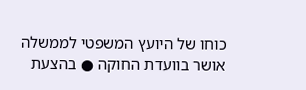כוחו של היועץ המשפטי לממשלה אושר בוועדת החוקה ● בהצעת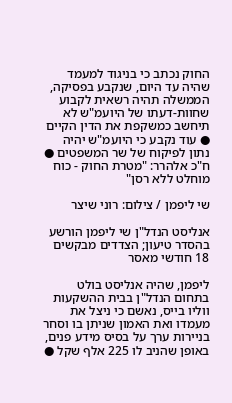החוק נכתב כי בניגוד למעמד שהיה עד היום, שנקבע בפסיקה, הממשלה תהיה רשאית לקבוע שחוות-דעתו של היועמ"ש לא תיחשב כמשקפת את הדין הקיים ● עוד נקבע כי היועמ"ש יהיה נתון לפיקוח של שר המשפטים ● ח"כ אלהרר: "מטרת החוק - כוח מוחלט ללא רסן"

שי ליפמן / צילום: רוני שיצר

אנליסט הנדל"ן שי ליפמן הורשע בהסדר טיעון; הצדדים מבקשים 18 חודשי מאסר

ליפמן, שהיה אנליסט בולט בתחום הנדל"ן בבית ההשקעות ווליו בייס, נאשם כי ניצל את מעמדו ואת האמון שניתן בו וסחר בניירות ערך על בסיס מידע פנים, באופן שהניב לו 225 אלף שקל ●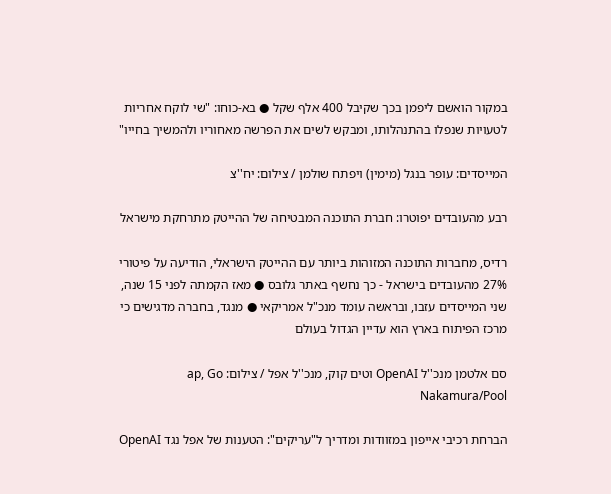במקור הואשם ליפמן בכך שקיבל 400 אלף שקל ● בא-כוחו: "שי לוקח אחריות לטעויות שנפלו בהתנהלותו, ומבקש לשים את הפרשה מאחוריו ולהמשיך בחייו"

המייסדים: עופר בנגל (מימין) ויפתח שולמן / צילום: יח''צ

רבע מהעובדים יפוטרו: חברת התוכנה המבטיחה של ההייטק מתרחקת מישראל

רדיס, מחברות התוכנה המזוהות ביותר עם ההייטק הישראלי, הודיעה על פיטורי 27% מהעובדים בישראל - כך נחשף באתר גלובס ● מאז הקמתה לפני 15 שנה, שני המייסדים עזבו, ובראשה עומד מנכ"ל אמריקאי ● מנגד, בחברה מדגישים כי מרכז הפיתוח בארץ הוא עדיין הגדול בעולם

סם אלטמן מנכ''ל OpenAI וטים קוק, מנכ''ל אפל / צילום: ap, Go Nakamura/Pool

הברחת רכיבי אייפון במזוודות ומדריך ל"עריקים": הטענות של אפל נגד OpenAI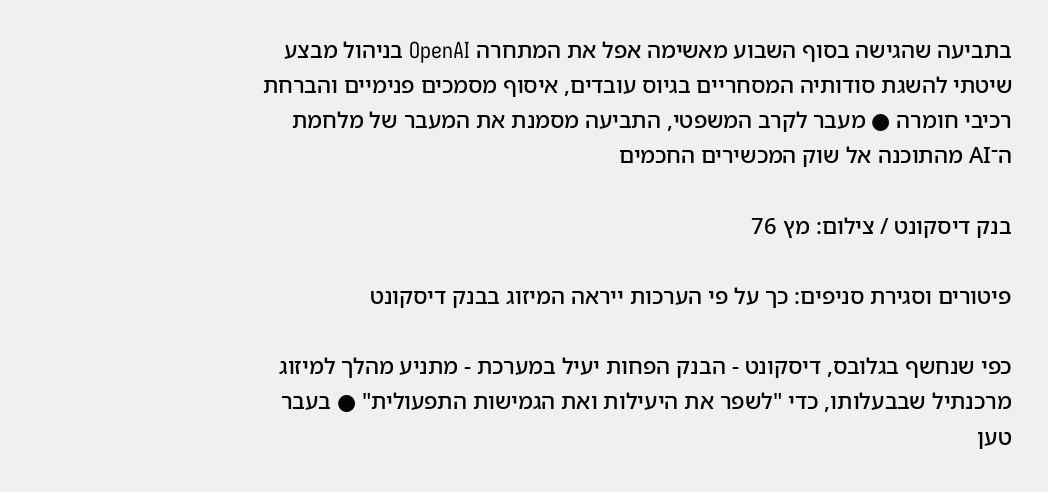בתביעה שהגישה בסוף השבוע מאשימה אפל את המתחרה OpenAI בניהול מבצע שיטתי להשגת סודותיה המסחריים בגיוס עובדים, איסוף מסמכים פנימיים והברחת רכיבי חומרה ● מעבר לקרב המשפטי, התביעה מסמנת את המעבר של מלחמת ה־AI מהתוכנה אל שוק המכשירים החכמים

בנק דיסקונט / צילום: מץ 76

פיטורים וסגירת סניפים: כך על פי הערכות ייראה המיזוג בבנק דיסקונט

כפי שנחשף בגלובס, דיסקונט - הבנק הפחות יעיל במערכת - מתניע מהלך למיזוג מרכנתיל שבבעלותו, כדי "לשפר את היעילות ואת הגמישות התפעולית" ● בעבר טען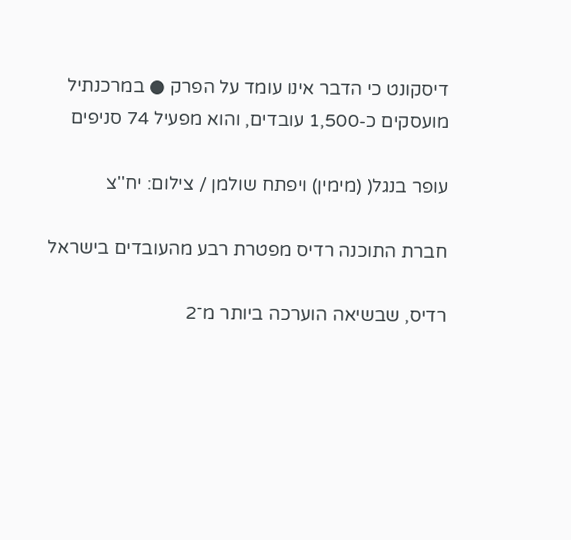דיסקונט כי הדבר אינו עומד על הפרק ● במרכנתיל מועסקים כ-1,500 עובדים, והוא מפעיל 74 סניפים

עופר בנגל( (מימין) ויפתח שולמן / צילום: יח''צ

חברת התוכנה רדיס מפטרת רבע מהעובדים בישראל

רדיס, שבשיאה הוערכה ביותר מ־2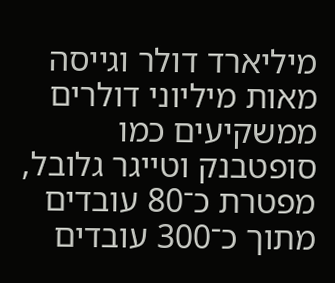מיליארד דולר וגייסה מאות מיליוני דולרים ממשקיעים כמו סופטבנק וטייגר גלובל, מפטרת כ־80 עובדים מתוך כ־300 עובדים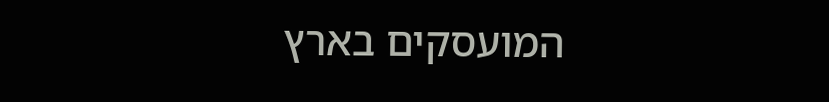המועסקים בארץ